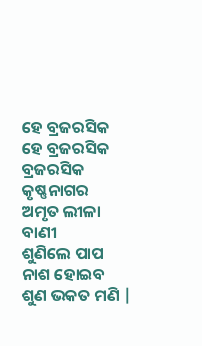ହେ ବ୍ରଜରସିକ
ହେ ବ୍ରଜରସିକ
ବ୍ରଜରସିକ କୃଷ୍ଣନାଗର
ଅମୃତ ଲୀଳା ବାଣୀ
ଶୁଣିଲେ ପାପ ନାଶ ହୋଇବ
ଶୁଣ ଭକତ ମଣି |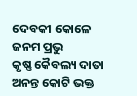ଦେବକୀ କୋଳେ ଜନମ ପ୍ରଭୁ
କୃଷ୍ଣ କୈବଲ୍ୟ ଦାତା
ଅନନ୍ତ କୋଟି ଭକ୍ତ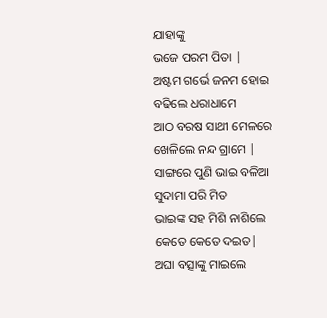ଯାହାଙ୍କୁ
ଭଜେ ପରମ ପିତା |
ଅଷ୍ଟମ ଗର୍ଭେ ଜନମ ହୋଇ
ବଢିଲେ ଧରାଧାମେ
ଆଠ ବରଷ ସାଥୀ ମେଳରେ
ଖେଳିଲେ ନନ୍ଦ ଗ୍ରାମେ |
ସାଙ୍ଗରେ ପୁଣି ଭାଇ ବଳିଆ
ସୁଦାମା ପରି ମିତ
ଭାଇଙ୍କ ସହ ମିଶି ନାଶିଲେ
କେତେ କେତେ ଦଇତ|
ଅଘା ବତ୍ସାଙ୍କୁ ମାଇଲେ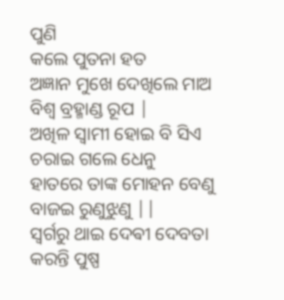ପୁଣି
କଲେ ପୁତନା ହତ
ଅଜ୍ଞାନ ମୁଖେ ଦେଖିଲେ ମାଅ
ବିଶ୍ୱ ବ୍ରହ୍ମାଣ୍ଡ ରୂପ |
ଅଖିଳ ସ୍ୱାମୀ ହୋଇ ବି ସିଏ
ଚରାଇ ଗଲେ ଧେନୁ
ହାତରେ ତାଙ୍କ ମୋହନ ବେଣୁ
ବାଜଇ ରୁଣୁଝୁଣୁ ||
ସ୍ୱର୍ଗରୁ ଥାଇ ଦେଵୀ ଦେବତା
କରନ୍ତି ପୁଷ୍ପ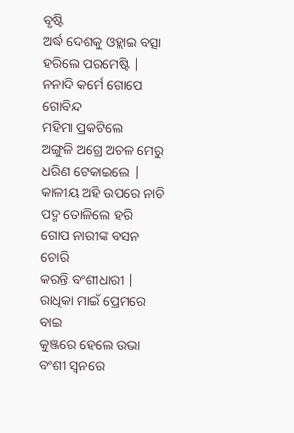ବୃଷ୍ଟି
ଅର୍ଦ୍ଧ ଦେଶକୁ ଓହ୍ଲାଇ ବତ୍ସା
ହରିଲେ ପରମେଷ୍ଟି |
ନନାଦି କର୍ମେ ଗୋପେ ଗୋବିନ୍ଦ
ମହିମା ପ୍ରକଟିଲେ
ଅଙ୍ଗୁଳି ଅଗ୍ରେ ଅଚଳ ମେରୁ
ଧରିଣ ଟେକାଇଲେ |
କାଳୀୟ ଅହି ଉପରେ ନାଚି
ପଦ୍ମ ତୋଳିଲେ ହରି
ଗୋପ ନାରୀଙ୍କ ବସନ ଚୋରି
କରନ୍ତି ବଂଶୀଧାରୀ |
ରାଧିକା ମାଇଁ ପ୍ରେମରେ ବାଇ
କୁଞ୍ଜରେ ହେଲେ ଉଭା
ବଂଶୀ ସ୍ୱନରେ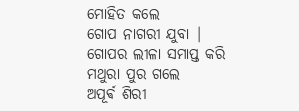ମୋହିତ କଲେ
ଗୋପ ନାଗରୀ ଯୁବା |
ଗୋପର ଲୀଳା ସମାପ୍ତ କରି
ମଥୁରା ପୁର ଗଲେ
ଅପୂର୍ଵ ଶିରୀ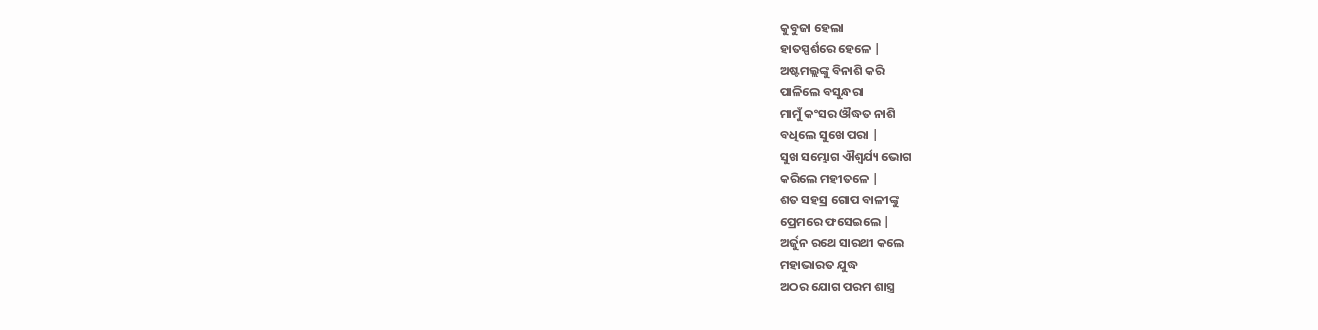କୁବୁଜା ହେଲା
ହାତସ୍ପର୍ଶରେ ହେଳେ |
ଅଷ୍ଟମଲ୍ଲଙ୍କୁ ବିନାଶି କରି
ପାଳିଲେ ବସୁନ୍ଧରା
ମାମୁଁ କଂସର ଔଦ୍ଧତ ନାଶି
ବଧିଲେ ସୁଖେ ପରା |
ସୁଖ ସମ୍ଭୋଗ ଐଶ୍ୱର୍ଯ୍ୟ ଭୋଗ
କରିଲେ ମହୀତଳେ |
ଶତ ସହସ୍ର ଗୋପ ବାଳୀଙ୍କୁ
ପ୍ରେମରେ ଫସେଇଲେ |
ଅର୍ଜୁନ ରଥେ ସାରଥୀ କଲେ
ମହାଭାରତ ଯୁଦ୍ଧ
ଅଠର ଯୋଗ ପରମ ଶାସ୍ତ୍ର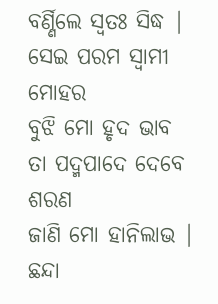ବର୍ଣ୍ଣିଲେ ସ୍ୱତଃ ସିଦ୍ଧ |
ସେଇ ପରମ ସ୍ୱାମୀ ମୋହର
ବୁଝି ମୋ ହୃଦ ଭାବ
ତା ପଦ୍ମପାଦେ ଦେବେ ଶରଣ
ଜାଣି ମୋ ହାନିଲାଭ |
ଛନ୍ଦା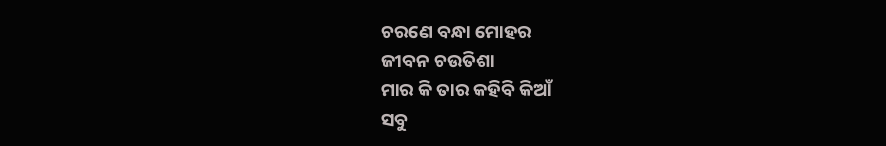ଚରଣେ ବନ୍ଧା ମୋହର
ଜୀବନ ଚଉତିଶା
ମାର କି ତାର କହିବି କିଆଁ
ସବୁ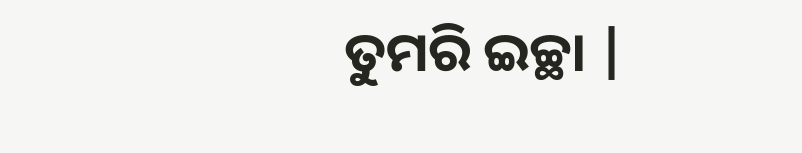ତୁମରି ଇଚ୍ଛା |